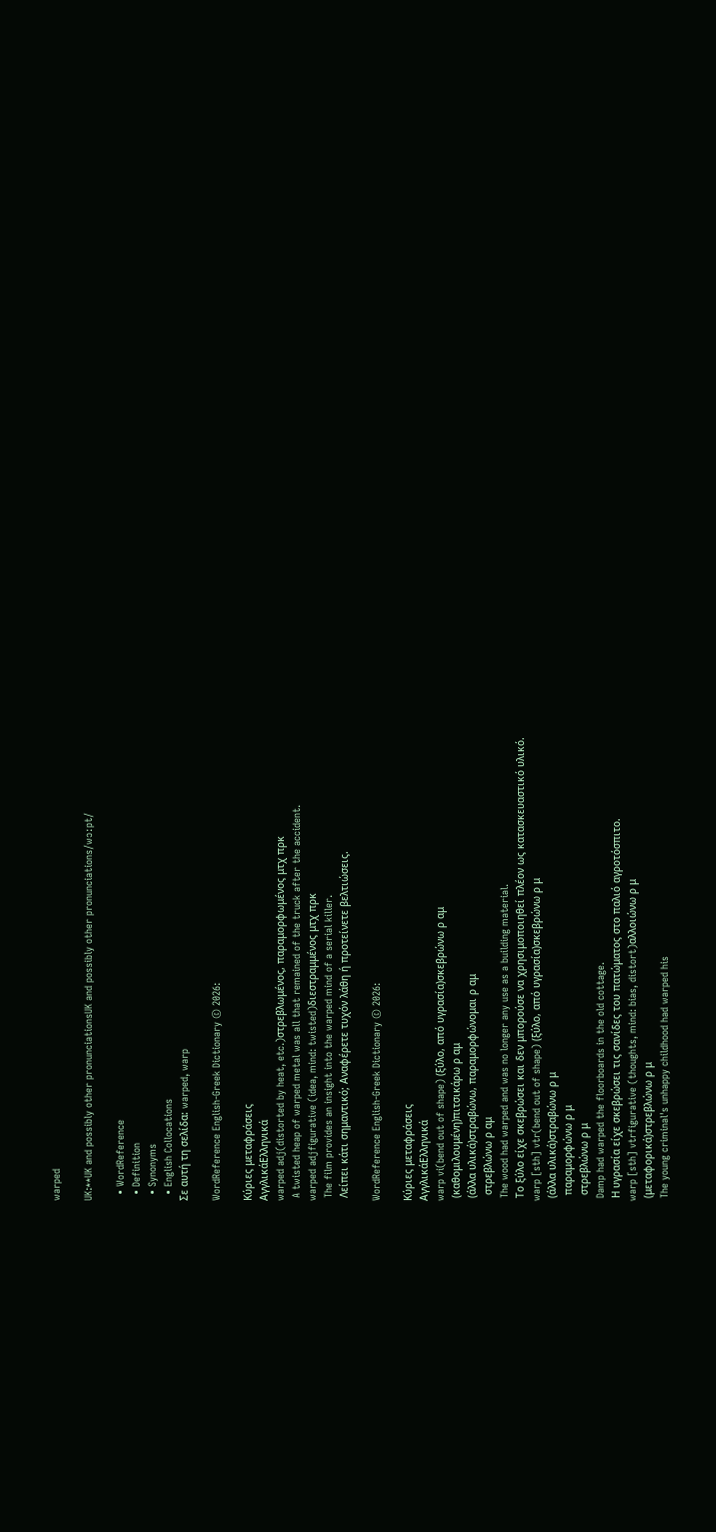warped

UK:**UK and possibly other pronunciationsUK and possibly other pronunciations/wɔːpt/

  • WordReference
  • Definition
  • Synonyms
  • English Collocations
Σε αυτή τη σελίδα: warped, warp

WordReference English-Greek Dictionary © 2026:

Κύριες μεταφράσεις
ΑγγλικάΕλληνικά
warped adj(distorted by heat, etc.)στρεβλωμένος, παραμορφωμένος μτχ πρκ
 A twisted heap of warped metal was all that remained of the truck after the accident.
warped adjfigurative (idea, mind: twisted)διεστραμμένος μτχ πρκ
 The film provides an insight into the warped mind of a serial killer.
 Λείπει κάτι σημαντικό; Αναφέρετε τυχόν λάθη ή προτείνετε βελτιώσεις.

WordReference English-Greek Dictionary © 2026:

Κύριες μεταφράσεις
ΑγγλικάΕλληνικά
warp vi(bend out of shape) (ξύλο, από υγρασία)σκεβρώνω ρ αμ
 (καθομιλουμένη)πιτσικάρω ρ αμ
 (άλλα υλικά)στραβώνω, παραμορφώνομαι ρ αμ
  στρεβλώνω ρ αμ
 The wood had warped and was no longer any use as a building material.
 Το ξύλο είχε σκεβρώσει και δεν μπορούσε να χρησιμοποιηθεί πλέον ως κατασκευαστικό υλικό.
warp [sth] vtr(bend out of shape) (ξύλο, από υγρασία)σκεβρώνω ρ μ
 (άλλα υλικά)στραβώνω ρ μ
  παραμορφώνω ρ μ
  στρεβλώνω ρ μ
 Damp had warped the floorboards in the old cottage.
 Η υγρασία είχε σκεβρώσει τις σανίδες του πατώματος στο παλιό αγροτόσπιτο.
warp [sth] vtrfigurative (thoughts, mind: bias, distort)αλλοιώνω ρ μ
 (μεταφορικά)στρεβλώνω ρ μ
 The young criminal's unhappy childhood had warped his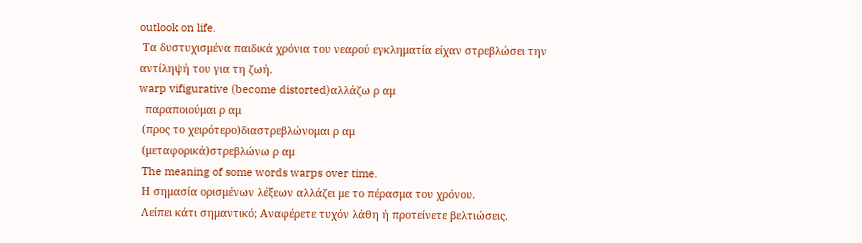outlook on life.
 Τα δυστυχισμένα παιδικά χρόνια του νεαρού εγκληματία είχαν στρεβλώσει την αντίληψή του για τη ζωή.
warp vifigurative (become distorted)αλλάζω ρ αμ
  παραποιούμαι ρ αμ
 (προς το χειρότερο)διαστρεβλώνομαι ρ αμ
 (μεταφορικά)στρεβλώνω ρ αμ
 The meaning of some words warps over time.
 Η σημασία ορισμένων λέξεων αλλάζει με το πέρασμα του χρόνου.
 Λείπει κάτι σημαντικό; Αναφέρετε τυχόν λάθη ή προτείνετε βελτιώσεις.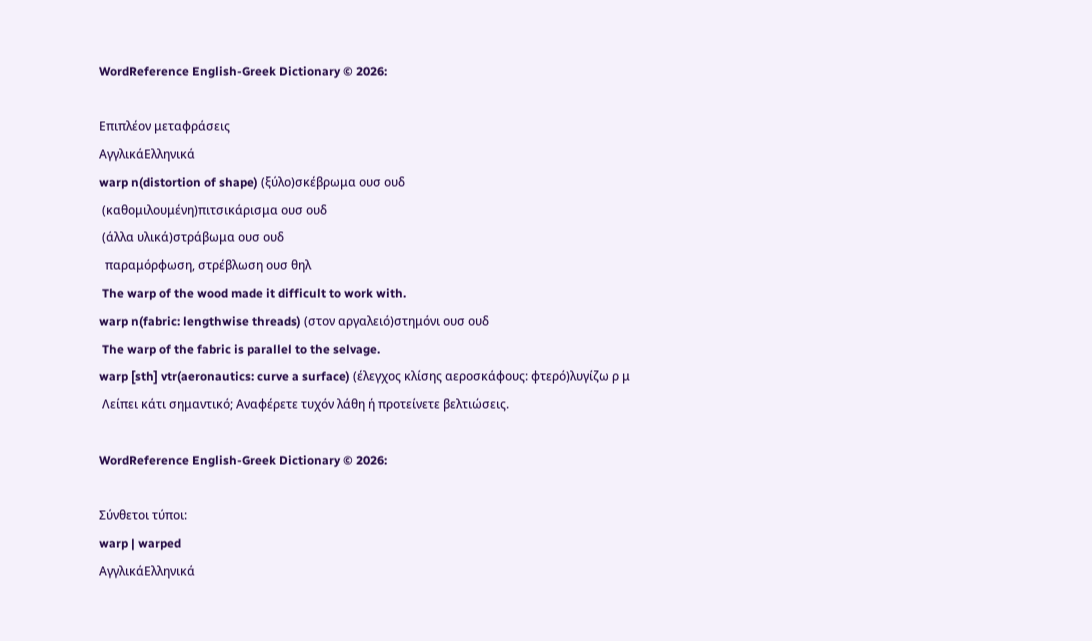WordReference English-Greek Dictionary © 2026:

Επιπλέον μεταφράσεις
ΑγγλικάΕλληνικά
warp n(distortion of shape) (ξύλο)σκέβρωμα ουσ ουδ
 (καθομιλουμένη)πιτσικάρισμα ουσ ουδ
 (άλλα υλικά)στράβωμα ουσ ουδ
  παραμόρφωση, στρέβλωση ουσ θηλ
 The warp of the wood made it difficult to work with.
warp n(fabric: lengthwise threads) (στον αργαλειό)στημόνι ουσ ουδ
 The warp of the fabric is parallel to the selvage.
warp [sth] vtr(aeronautics: curve a surface) (έλεγχος κλίσης αεροσκάφους: φτερό)λυγίζω ρ μ
 Λείπει κάτι σημαντικό; Αναφέρετε τυχόν λάθη ή προτείνετε βελτιώσεις.

WordReference English-Greek Dictionary © 2026:

Σύνθετοι τύποι:
warp | warped
ΑγγλικάΕλληνικά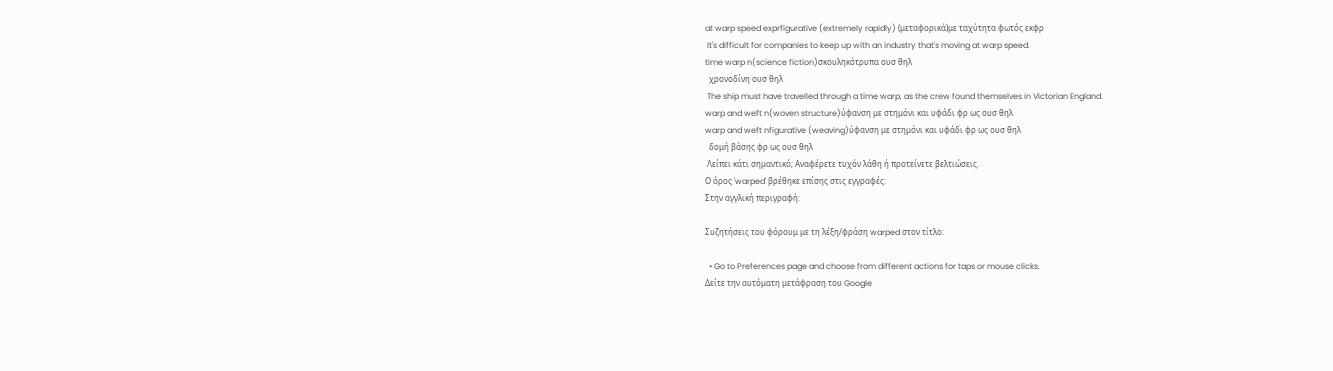at warp speed exprfigurative (extremely rapidly) (μεταφορικά)με ταχύτητα φωτός εκφρ
 It's difficult for companies to keep up with an industry that's moving at warp speed.
time warp n(science fiction)σκουληκότρυπα ουσ θηλ
  χρονοδίνη ουσ θηλ
 The ship must have travelled through a time warp, as the crew found themselves in Victorian England.
warp and weft n(woven structure)ύφανση με στημόνι και υφάδι φρ ως ουσ θηλ
warp and weft nfigurative (weaving)ύφανση με στημόνι και υφάδι φρ ως ουσ θηλ
  δομή βάσης φρ ως ουσ θηλ
 Λείπει κάτι σημαντικό; Αναφέρετε τυχόν λάθη ή προτείνετε βελτιώσεις.
Ο όρος 'warped' βρέθηκε επίσης στις εγγραφές:
Στην αγγλική περιγραφή:

Συζητήσεις του φόρουμ με τη λέξη/φράση warped στον τίτλο:

  • Go to Preferences page and choose from different actions for taps or mouse clicks.
Δείτε την αυτόματη μετάφραση του Google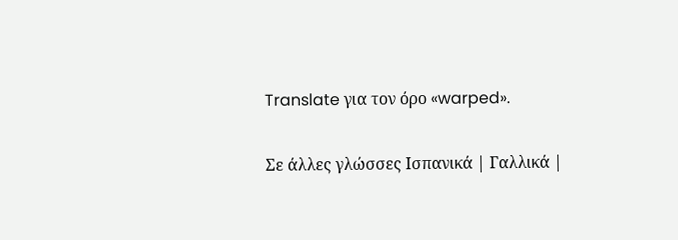Translate για τον όρο «warped».

Σε άλλες γλώσσες Ισπανικά | Γαλλικά |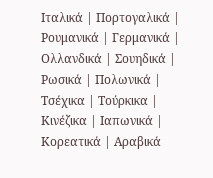Ιταλικά | Πορτογαλικά | Ρουμανικά | Γερμανικά | Ολλανδικά | Σουηδικά | Ρωσικά | Πολωνικά | Τσέχικα | Τούρκικα | Κινέζικα | Ιαπωνικά | Κορεατικά | Αραβικά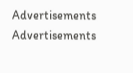Advertisements
Advertisements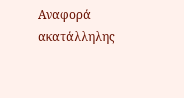Αναφορά ακατάλληλης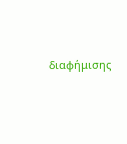διαφήμισης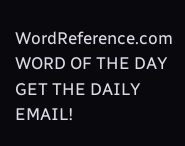WordReference.com
WORD OF THE DAY
GET THE DAILY EMAIL!